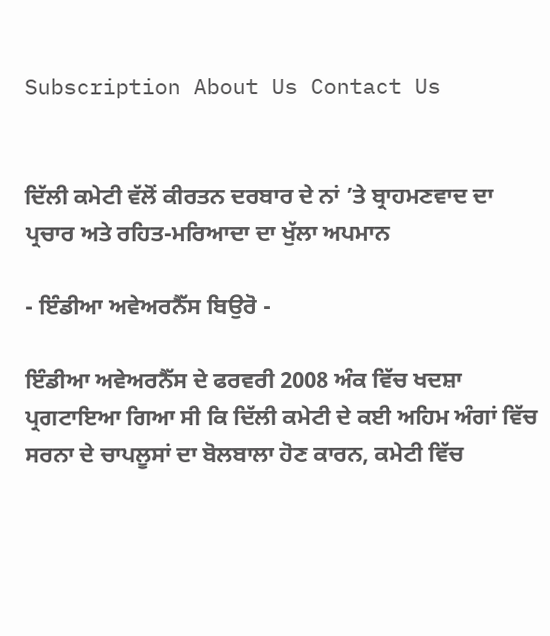Subscription About Us Contact Us


ਦਿੱਲੀ ਕਮੇਟੀ ਵੱਲੋਂ ਕੀਰਤਨ ਦਰਬਾਰ ਦੇ ਨਾਂ ’ਤੇ ਬ੍ਰਾਹਮਣਵਾਦ ਦਾ ਪ੍ਰਚਾਰ ਅਤੇ ਰਹਿਤ-ਮਰਿਆਦਾ ਦਾ ਖੁੱਲਾ ਅਪਮਾਨ

- ਇੰਡੀਆ ਅਵੇਅਰਨੈੱਸ ਬਿਉਰੋ -

ਇੰਡੀਆ ਅਵੇਅਰਨੈੱਸ ਦੇ ਫਰਵਰੀ 2008 ਅੰਕ ਵਿੱਚ ਖਦਸ਼ਾ ਪ੍ਰਗਟਾਇਆ ਗਿਆ ਸੀ ਕਿ ਦਿੱਲੀ ਕਮੇਟੀ ਦੇ ਕਈ ਅਹਿਮ ਅੰਗਾਂ ਵਿੱਚ ਸਰਨਾ ਦੇ ਚਾਪਲੂਸਾਂ ਦਾ ਬੋਲਬਾਲਾ ਹੋਣ ਕਾਰਨ, ਕਮੇਟੀ ਵਿੱਚ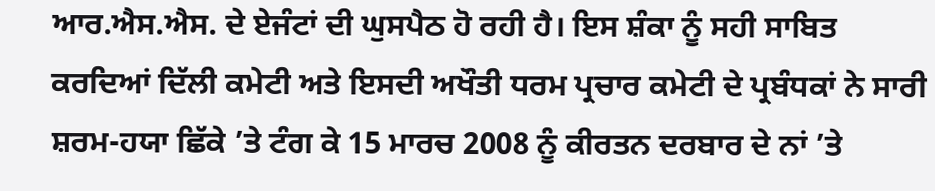ਆਰ.ਐਸ.ਐਸ. ਦੇ ਏਜੰਟਾਂ ਦੀ ਘੁਸਪੈਠ ਹੋ ਰਹੀ ਹੈ। ਇਸ ਸ਼ੰਕਾ ਨੂੰ ਸਹੀ ਸਾਬਿਤ ਕਰਦਿਆਂ ਦਿੱਲੀ ਕਮੇਟੀ ਅਤੇ ਇਸਦੀ ਅਖੌਤੀ ਧਰਮ ਪ੍ਰਚਾਰ ਕਮੇਟੀ ਦੇ ਪ੍ਰਬੰਧਕਾਂ ਨੇ ਸਾਰੀ ਸ਼ਰਮ-ਹਯਾ ਛਿੱਕੇ ’ਤੇ ਟੰਗ ਕੇ 15 ਮਾਰਚ 2008 ਨੂੰ ਕੀਰਤਨ ਦਰਬਾਰ ਦੇ ਨਾਂ ’ਤੇ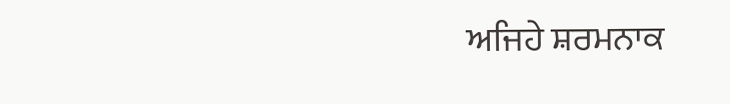ਅਜਿਹੇ ਸ਼ਰਮਨਾਕ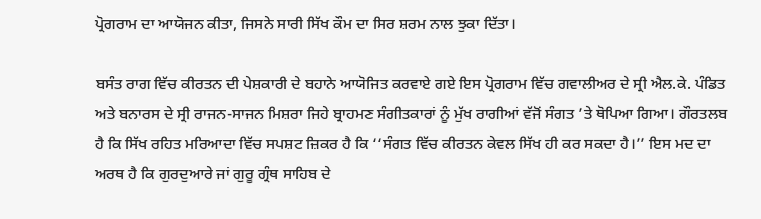ਪ੍ਰੋਗਰਾਮ ਦਾ ਆਯੋਜਨ ਕੀਤਾ, ਜਿਸਨੇ ਸਾਰੀ ਸਿੱਖ ਕੌਮ ਦਾ ਸਿਰ ਸ਼ਰਮ ਨਾਲ ਝੁਕਾ ਦਿੱਤਾ।

ਬਸੰਤ ਰਾਗ ਵਿੱਚ ਕੀਰਤਨ ਦੀ ਪੇਸ਼ਕਾਰੀ ਦੇ ਬਹਾਨੇ ਆਯੋਜਿਤ ਕਰਵਾਏ ਗਏ ਇਸ ਪ੍ਰੋਗਰਾਮ ਵਿੱਚ ਗਵਾਲੀਅਰ ਦੇ ਸ੍ਰੀ ਐਲ.ਕੇ. ਪੰਡਿਤ ਅਤੇ ਬਨਾਰਸ ਦੇ ਸ੍ਰੀ ਰਾਜਨ-ਸਾਜਨ ਮਿਸ਼ਰਾ ਜਿਹੇ ਬ੍ਰਾਹਮਣ ਸੰਗੀਤਕਾਰਾਂ ਨੂੰ ਮੁੱਖ ਰਾਗੀਆਂ ਵੱਜੋਂ ਸੰਗਤ ’ਤੇ ਥੋਪਿਆ ਗਿਆ। ਗੌਰਤਲਬ ਹੈ ਕਿ ਸਿੱਖ ਰਹਿਤ ਮਰਿਆਦਾ ਵਿੱਚ ਸਪਸ਼ਟ ਜ਼ਿਕਰ ਹੈ ਕਿ ‘‘ਸੰਗਤ ਵਿੱਚ ਕੀਰਤਨ ਕੇਵਲ ਸਿੱਖ ਹੀ ਕਰ ਸਕਦਾ ਹੈ।’’ ਇਸ ਮਦ ਦਾ ਅਰਥ ਹੈ ਕਿ ਗੁਰਦੁਆਰੇ ਜਾਂ ਗੁਰੂ ਗ੍ਰੰਥ ਸਾਹਿਬ ਦੇ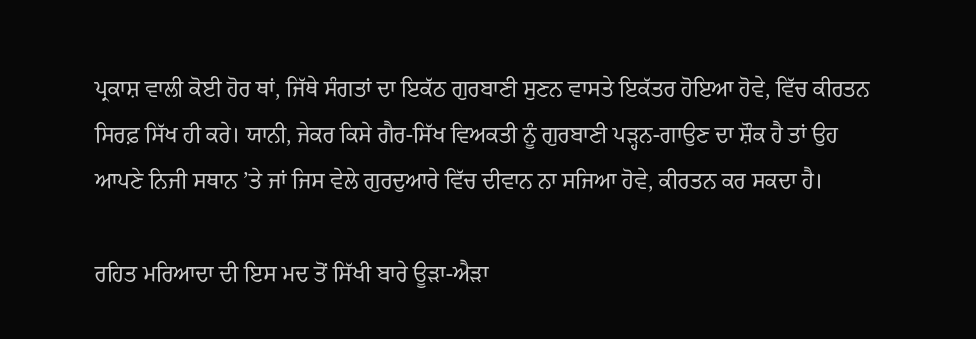ਪ੍ਰਕਾਸ਼ ਵਾਲੀ ਕੋਈ ਹੋਰ ਥਾਂ, ਜਿੱਥੇ ਸੰਗਤਾਂ ਦਾ ਇਕੱਠ ਗੁਰਬਾਣੀ ਸੁਣਨ ਵਾਸਤੇ ਇਕੱਤਰ ਹੋਇਆ ਹੋਵੇ, ਵਿੱਚ ਕੀਰਤਨ ਸਿਰਫ਼ ਸਿੱਖ ਹੀ ਕਰੇ। ਯਾਨੀ, ਜੇਕਰ ਕਿਸੇ ਗੈਰ-ਸਿੱਖ ਵਿਅਕਤੀ ਨੂੰ ਗੁਰਬਾਣੀ ਪੜ੍ਹਨ-ਗਾਉਣ ਦਾ ਸ਼ੌਕ ਹੈ ਤਾਂ ਉਹ ਆਪਣੇ ਨਿਜੀ ਸਥਾਨ ’ਤੇ ਜਾਂ ਜਿਸ ਵੇਲੇ ਗੁਰਦੁਆਰੇ ਵਿੱਚ ਦੀਵਾਨ ਨਾ ਸਜਿਆ ਹੋਵੇ, ਕੀਰਤਨ ਕਰ ਸਕਦਾ ਹੈ।

ਰਹਿਤ ਮਰਿਆਦਾ ਦੀ ਇਸ ਮਦ ਤੋਂ ਸਿੱਖੀ ਬਾਰੇ ਊੜਾ-ਐੜਾ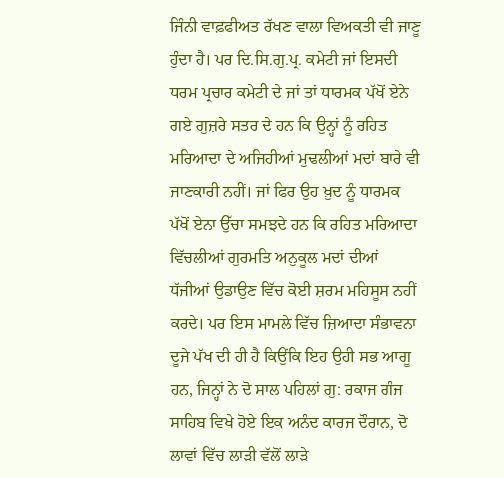ਜਿੰਨੀ ਵਾਫ਼ਫੀਅਤ ਰੱਖਣ ਵਾਲਾ ਵਿਅਕਤੀ ਵੀ ਜਾਣੂ ਹੁੰਦਾ ਹੈ। ਪਰ ਦਿ.ਸਿ.ਗੁ.ਪ੍ਰ. ਕਮੇਟੀ ਜਾਂ ਇਸਦੀ ਧਰਮ ਪ੍ਰਚਾਰ ਕਮੇਟੀ ਦੇ ਜਾਂ ਤਾਂ ਧਾਰਮਕ ਪੱਖੋਂ ਏਨੇ ਗਏ ਗੁਜ਼ਰੇ ਸਤਰ ਦੇ ਹਨ ਕਿ ਉਨ੍ਹਾਂ ਨੂੰ ਰਹਿਤ ਮਰਿਆਦਾ ਦੇ ਅਜਿਹੀਆਂ ਮੁਢਲੀਆਂ ਮਦਾਂ ਬਾਰੇ ਵੀ ਜਾਣਕਾਰੀ ਨਹੀਂ। ਜਾਂ ਫਿਰ ਉਹ ਖ਼ੁਦ ਨੂੰ ਧਾਰਮਕ ਪੱਖੋਂ ਏਨਾ ਉੱਚਾ ਸਮਝਦੇ ਹਨ ਕਿ ਰਹਿਤ ਮਰਿਆਦਾ ਵਿੱਚਲੀਆਂ ਗੁਰਮਤਿ ਅਨੁਕੂਲ ਮਦਾਂ ਦੀਆਂ ਧੱਜੀਆਂ ਉਡਾਉਣ ਵਿੱਚ ਕੋਈ ਸ਼ਰਮ ਮਹਿਸੂਸ ਨਹੀਂ ਕਰਦੇ। ਪਰ ਇਸ ਮਾਮਲੇ ਵਿੱਚ ਜ਼ਿਆਦਾ ਸੰਭਾਵਨਾ ਦੂਜੇ ਪੱਖ ਦੀ ਹੀ ਹੈ ਕਿਉਂਕਿ ਇਹ ਉਹੀ ਸਭ ਆਗੂ ਹਨ, ਜਿਨ੍ਹਾਂ ਨੇ ਦੋ ਸਾਲ ਪਹਿਲਾਂ ਗੁ: ਰਕਾਜ ਗੰਜ ਸਾਹਿਬ ਵਿਖੇ ਹੋਏ ਇਕ ਅਨੰਦ ਕਾਰਜ ਦੌਰਾਨ, ਦੋ ਲਾਵਾਂ ਵਿੱਚ ਲਾੜੀ ਵੱਲੋਂ ਲਾੜੇ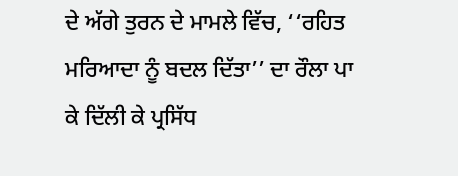ਦੇ ਅੱਗੇ ਤੁਰਨ ਦੇ ਮਾਮਲੇ ਵਿੱਚ, ‘‘ਰਹਿਤ ਮਰਿਆਦਾ ਨੂੰ ਬਦਲ ਦਿੱਤਾ’’ ਦਾ ਰੌਲਾ ਪਾ ਕੇ ਦਿੱਲੀ ਕੇ ਪ੍ਰਸਿੱਧ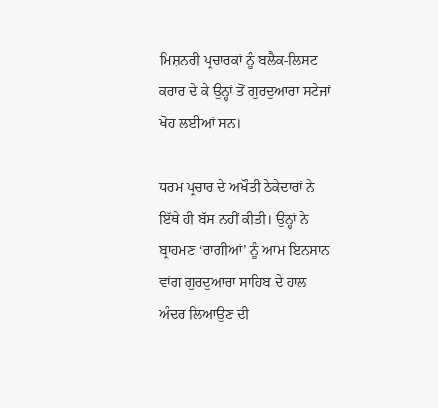ਮਿਸ਼ਨਰੀ ਪ੍ਰਚਾਰਕਾਂ ਨੂੰ ਬਲੈਕ-ਲਿਸਟ ਕਰਾਰ ਦੇ ਕੇ ਉਨ੍ਹਾਂ ਤੋਂ ਗੁਰਦੁਆਰਾ ਸਟੇਜਾਂ ਖੋਹ ਲਈਆਂ ਸਨ।

ਧਰਮ ਪ੍ਰਚਾਰ ਦੇ ਅਖੌਤੀ ਠੇਕੇਦਾਰਾਂ ਨੇ ਇੱਥੇ ਹੀ ਬੱਸ ਨਹੀਂ ਕੀਤੀ। ਉਨ੍ਹਾਂ ਨੇ ਬ੍ਰਾਹਮਣ ‘ਰਾਗੀਆਂ’ ਨੂੰ ਆਮ ਇਨਸਾਨ ਵਾਂਗ ਗੁਰਦੁਆਰਾ ਸਾਹਿਬ ਦੇ ਹਾਲ ਅੰਦਰ ਲਿਆਉਣ ਦੀ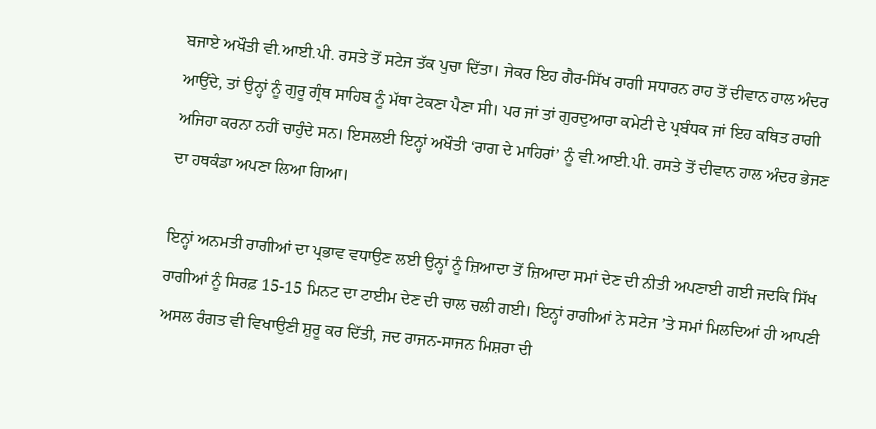ਬਜਾਏ ਅਖੌਤੀ ਵੀ.ਆਈ.ਪੀ. ਰਸਤੇ ਤੋਂ ਸਟੇਜ ਤੱਕ ਪੁਚਾ ਦਿੱਤਾ। ਜੇਕਰ ਇਹ ਗੈਰ-ਸਿੱਖ ਰਾਗੀ ਸਧਾਰਨ ਰਾਹ ਤੋਂ ਦੀਵਾਨ ਹਾਲ ਅੰਦਰ ਆਉਂਦੇ, ਤਾਂ ਉਨ੍ਹਾਂ ਨੂੰ ਗੁਰੂ ਗ੍ਰੰਥ ਸਾਹਿਬ ਨੂੰ ਮੱਥਾ ਟੇਕਣਾ ਪੈਣਾ ਸੀ। ਪਰ ਜਾਂ ਤਾਂ ਗੁਰਦੁਆਰਾ ਕਮੇਟੀ ਦੇ ਪ੍ਰਬੰਧਕ ਜਾਂ ਇਹ ਕਥਿਤ ਰਾਗੀ ਅਜਿਹਾ ਕਰਨਾ ਨਹੀਂ ਚਾਹੁੰਦੇ ਸਨ। ਇਸਲਈ ਇਨ੍ਹਾਂ ਅਖੌਤੀ ‘ਰਾਗ ਦੇ ਮਾਹਿਰਾਂ’ ਨੂੰ ਵੀ.ਆਈ.ਪੀ. ਰਸਤੇ ਤੋਂ ਦੀਵਾਨ ਹਾਲ ਅੰਦਰ ਭੇਜਣ ਦਾ ਹਥਕੰਡਾ ਅਪਣਾ ਲਿਆ ਗਿਆ।

ਇਨ੍ਹਾਂ ਅਨਮਤੀ ਰਾਗੀਆਂ ਦਾ ਪ੍ਰਭਾਵ ਵਧਾਉਣ ਲਈ ਉਨ੍ਹਾਂ ਨੂੰ ਜ਼ਿਆਦਾ ਤੋਂ ਜ਼ਿਆਦਾ ਸਮਾਂ ਦੇਣ ਦੀ ਨੀਤੀ ਅਪਣਾਈ ਗਈ ਜਦਕਿ ਸਿੱਖ ਰਾਗੀਆਂ ਨੂੰ ਸਿਰਫ਼ 15-15 ਮਿਨਟ ਦਾ ਟਾਈਮ ਦੇਣ ਦੀ ਚਾਲ ਚਲੀ ਗਈ। ਇਨ੍ਹਾਂ ਰਾਗੀਆਂ ਨੇ ਸਟੇਜ ’ਤੇ ਸਮਾਂ ਮਿਲਦਿਆਂ ਹੀ ਆਪਣੀ ਅਸਲ ਰੰਗਤ ਵੀ ਵਿਖਾਉਣੀ ਸ਼ੁਰੂ ਕਰ ਦਿੱਤੀ, ਜਦ ਰਾਜਨ-ਸਾਜਨ ਮਿਸ਼ਰਾ ਦੀ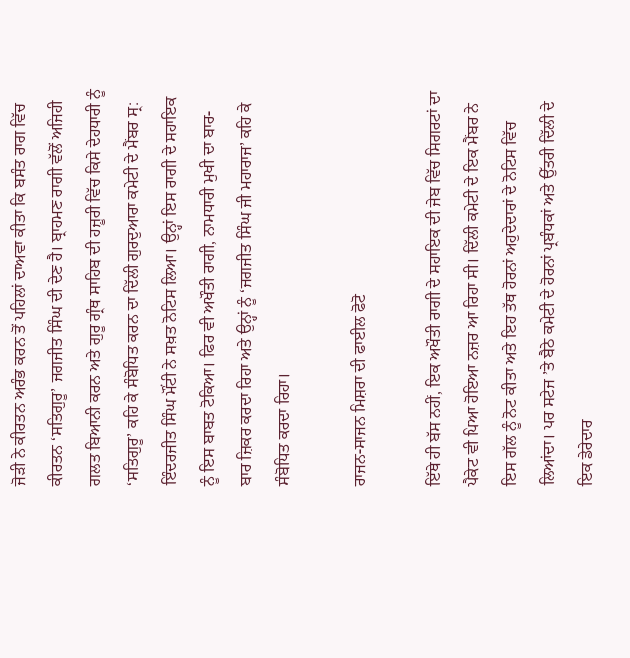ਜੋੜੀ ਨੇ ਕੀਰਤਨ ਅਰੰਭ ਕਰਨ ਤੋਂ ਪਹਿਲਾਂ ਦਾਅਵਾ ਕੀਤਾ ਕਿ ਬਸੰਤ ਰਾਗ ਵਿੱਚ ਕੀਰਤਨ ‘ਸਤਿਗੁਰੂ’ ਜਗਜੀਤ ਸਿੰਘ ਦੀ ਦੇਣ ਹੈ। ਬ੍ਰਾਹਮਣ ਰਾਗੀ ਵੱਲੋਂ ਅਜਿਹੀ ਗਲਤ ਬਿਆਨੀ ਕਰਨ ਅਤੇ ਗੁਰੂ ਗ੍ਰੰਥ ਸਾਹਿਬ ਦੀ ਹਜ਼ੂਰੀ ਵਿੱਚ ਕਿਸੇ ਦੇਹਧਾਰੀ ਨੂੰ ‘ਸਤਿਗੁਰੂ’ ਕਹਿ ਕੇ ਸੰਬੋਧਿਤ ਕਰਨ ਦਾ ਦਿੱਲੀ ਗੁਰਦੁਆਰਾ ਕਮੇਟੀ ਦੇ ਮੈਂਬਰ ਸ੍ਰ: ਇੰਦਰਜੀਤ ਸਿੰਘ ਮੌਂਟੀ ਨੇ ਸਖ਼ਤ ਨੋਟਿਸ ਲਿਆ। ਉਨ੍ਹਾਂ ਇਸ ਰਾਗੀ ਦੇ ਸਹਾਇਕ ਨੂੰ ਇਸ ਬਾਬਤ ਟੋਕਿਆ। ਫਿਰ ਵੀ ਅਖੌਤੀ ਰਾਗੀ, ਨਾਮਧਾਰੀ ਮੁਖੀ ਦਾ ਬਾਰ-ਬਾਰ ਜ਼ਿਕਰ ਕਰਦਾ ਰਿਹਾ ਅਤੇ ਉਨ੍ਹਾਂ ਨੂੰ ‘ਜਗਜੀਤ ਸਿੰਘ ਜੀ ਮਹਾਰਾਜ’ ਕਹਿ ਕੇ ਸੰਬੋਧਿਤ ਕਰਦਾ ਰਿਹਾ।

ਰਾਜਨ-ਸਾਜਨ ਮਿਸ਼ਰਾ ਦੀ ਫਾਈਲ ਫੋਟੋ

ਇੱਥੇ ਹੀ ਬੱਸ ਨਹੀਂ, ਇਕ ਅਖੌਤੀ ਰਾਗੀ ਦੇ ਸਹਾਇਕ ਦੀ ਜੇਬ ਵਿੱਚ ਸਿਗਰਟਾਂ ਦਾ ਪੈਕੇਟ ਵੀ ਪਿਆ ਹੋਇਆ ਨਜ਼ਰ ਆ ਰਿਹਾ ਸੀ। ਦਿੱਲੀ ਕਮੇਟੀ ਦੇ ਇਕ ਮੈਂਬਰ ਨੇ ਇਸ ਗੱਲ ਨੂੰ ਨੋਟ ਕੀਤਾ ਅਤੇ ਇਹ ਤੱਥ ਹੋਰਨਾਂ ਅਹੁਦੇਦਾਰਾਂ ਦੇ ਨੋਟਿਸ ਵਿੱਚ ਲਿਆਂਦਾ। ਪਰ ਸਟੇਜ ’ਤੇ ਬੈਠੇ ਕਮੇਟੀ ਦੇ ਹੋਰਨਾਂ ਪ੍ਰਬੰਧਕਾਂ ਅਤੇ ਉੱਤਰੀ ਦਿੱਲੀ ਦੇ ਇਕ ਡੇਰੇਦਾਰ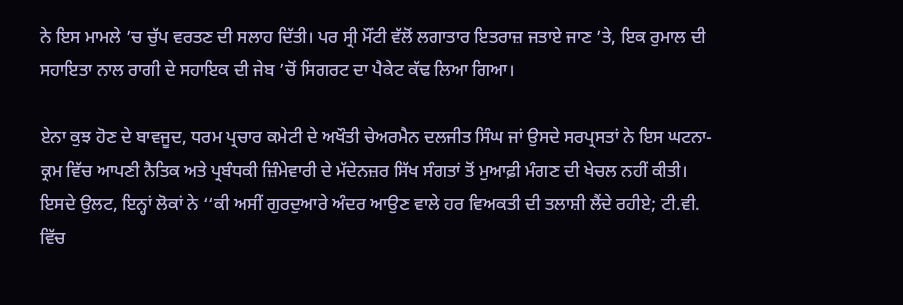ਨੇ ਇਸ ਮਾਮਲੇ ’ਚ ਚੁੱਪ ਵਰਤਣ ਦੀ ਸਲਾਹ ਦਿੱਤੀ। ਪਰ ਸ੍ਰੀ ਮੌਂਟੀ ਵੱਲੋਂ ਲਗਾਤਾਰ ਇਤਰਾਜ਼ ਜਤਾਏ ਜਾਣ ’ਤੇ, ਇਕ ਰੁਮਾਲ ਦੀ ਸਹਾਇਤਾ ਨਾਲ ਰਾਗੀ ਦੇ ਸਹਾਇਕ ਦੀ ਜੇਬ ’ਚੋਂ ਸਿਗਰਟ ਦਾ ਪੈਕੇਟ ਕੱਢ ਲਿਆ ਗਿਆ।

ਏਨਾ ਕੁਝ ਹੋਣ ਦੇ ਬਾਵਜੂਦ, ਧਰਮ ਪ੍ਰਚਾਰ ਕਮੇਟੀ ਦੇ ਅਖੌਤੀ ਚੇਅਰਮੈਨ ਦਲਜੀਤ ਸਿੰਘ ਜਾਂ ਉਸਦੇ ਸਰਪ੍ਰਸਤਾਂ ਨੇ ਇਸ ਘਟਨਾ-ਕ੍ਰਮ ਵਿੱਚ ਆਪਣੀ ਨੈਤਿਕ ਅਤੇ ਪ੍ਰਬੰਧਕੀ ਜ਼ਿੰਮੇਵਾਰੀ ਦੇ ਮੱਦੇਨਜ਼ਰ ਸਿੱਖ ਸੰਗਤਾਂ ਤੋਂ ਮੁਆਫ਼ੀ ਮੰਗਣ ਦੀ ਖੇਚਲ ਨਹੀਂ ਕੀਤੀ। ਇਸਦੇ ਉਲਟ, ਇਨ੍ਹਾਂ ਲੋਕਾਂ ਨੇ ‘‘ਕੀ ਅਸੀਂ ਗੁਰਦੁਆਰੇ ਅੰਦਰ ਆਉਣ ਵਾਲੇ ਹਰ ਵਿਅਕਤੀ ਦੀ ਤਲਾਸ਼ੀ ਲੈਂਦੇ ਰਹੀਏ; ਟੀ.ਵੀ. ਵਿੱਚ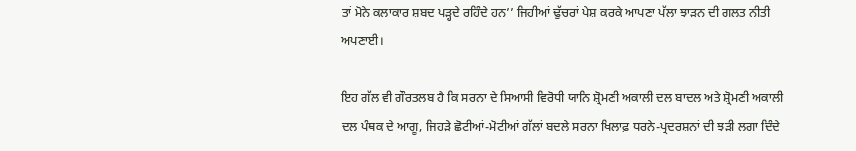ਤਾਂ ਮੋਨੇ ਕਲਾਕਾਰ ਸ਼ਬਦ ਪੜ੍ਹਦੇ ਰਹਿੰਦੇ ਹਨ’’ ਜਿਹੀਆਂ ਢੁੱਚਰਾਂ ਪੇਸ਼ ਕਰਕੇ ਆਪਣਾ ਪੱਲਾ ਝਾੜਨ ਦੀ ਗਲਤ ਨੀਤੀ ਅਪਣਾਈ।

ਇਹ ਗੱਲ ਵੀ ਗੌਰਤਲਬ ਹੈ ਕਿ ਸਰਨਾ ਦੇ ਸਿਆਸੀ ਵਿਰੋਧੀ ਯਾਨਿ ਸ਼੍ਰੋਮਣੀ ਅਕਾਲੀ ਦਲ ਬਾਦਲ ਅਤੇ ਸ਼੍ਰੋਮਣੀ ਅਕਾਲੀ ਦਲ ਪੰਥਕ ਦੇ ਆਗੂ, ਜਿਹੜੇ ਛੋਟੀਆਂ-ਮੋਟੀਆਂ ਗੱਲਾਂ ਬਦਲੇ ਸਰਨਾ ਖਿਲਾਫ਼ ਧਰਨੇ-ਪ੍ਰਦਰਸ਼ਨਾਂ ਦੀ ਝੜੀ ਲਗਾ ਦਿੰਦੇ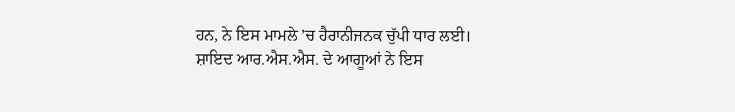ਹਨ, ਨੇ ਇਸ ਮਾਮਲੇ ’ਚ ਹੈਰਾਨੀਜਨਕ ਚੁੱਪੀ ਧਾਰ ਲਈ। ਸ਼ਾਇਦ ਆਰ.ਐਸ.ਐਸ. ਦੇ ਆਗੂਆਂ ਨੇ ਇਸ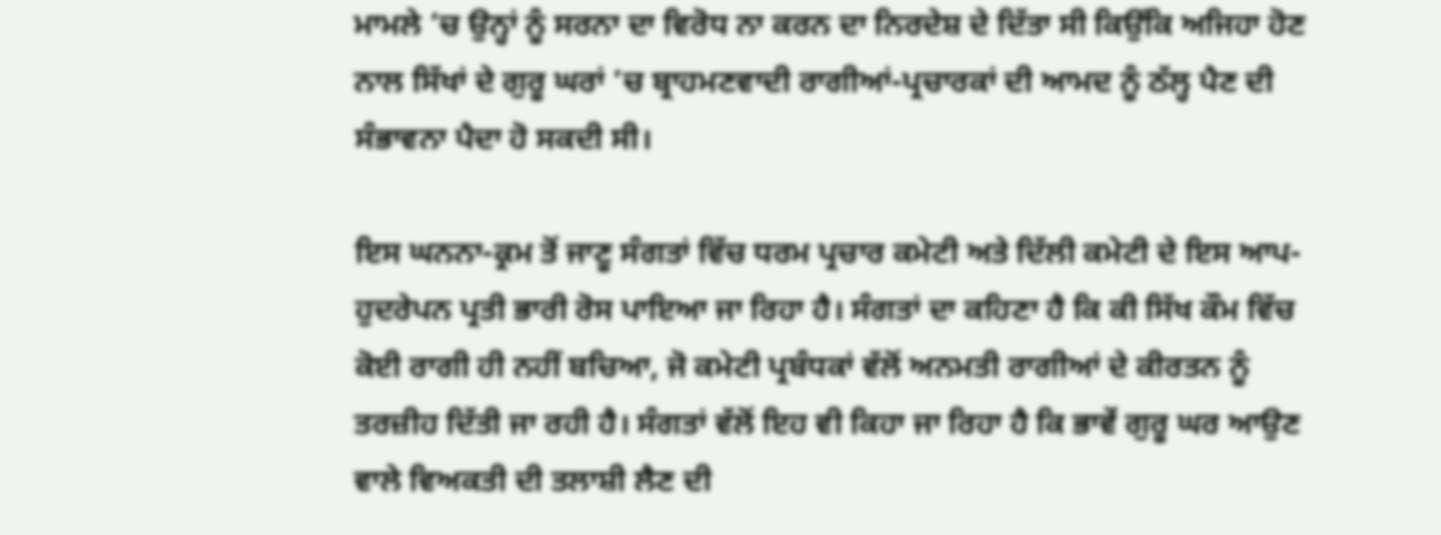ਮਾਮਲੇ ’ਚ ਉਨ੍ਹਾਂ ਨੂੰ ਸਰਨਾ ਦਾ ਵਿਰੋਧ ਨਾ ਕਰਨ ਦਾ ਨਿਰਦੇਸ਼ ਦੇ ਦਿੱਤਾ ਸੀ ਕਿਉਂਕਿ ਅਜਿਹਾ ਹੋਣ ਨਾਲ ਸਿੱਖਾਂ ਦੇ ਗੁਰੂ ਘਰਾਂ ’ਚ ਬ੍ਰਾਹਮਣਵਾਦੀ ਰਾਗੀਆਂ-ਪ੍ਰਚਾਰਕਾਂ ਦੀ ਆਮਦ ਨੂੰ ਠੱਲ੍ਹ ਪੈਣ ਦੀ ਸੰਭਾਵਨਾ ਪੈਦਾ ਹੋ ਸਕਦੀ ਸੀ।

ਇਸ ਘਨਨਾ-ਕ੍ਰਮ ਤੋਂ ਜਾਣੂ ਸੰਗਤਾਂ ਵਿੱਚ ਧਰਮ ਪ੍ਰਚਾਰ ਕਮੇਟੀ ਅਤੇ ਦਿੱਲੀ ਕਮੇਟੀ ਦੇ ਇਸ ਆਪ-ਹੁਦਰੇਪਨ ਪ੍ਰਤੀ ਭਾਰੀ ਰੋਸ ਪਾਇਆ ਜਾ ਰਿਹਾ ਹੈ। ਸੰਗਤਾਂ ਦਾ ਕਹਿਣਾ ਹੈ ਕਿ ਕੀ ਸਿੱਖ ਕੌਮ ਵਿੱਚ ਕੋਈ ਰਾਗੀ ਹੀ ਨਹੀਂ ਬਚਿਆ, ਜੋ ਕਮੇਟੀ ਪ੍ਰਬੰਧਕਾਂ ਵੱਲੋਂ ਅਨਮਤੀ ਰਾਗੀਆਂ ਦੇ ਕੀਰਤਨ ਨੂੰ ਤਰਜ਼ੀਹ ਦਿੱਤੀ ਜਾ ਰਹੀ ਹੈ। ਸੰਗਤਾਂ ਵੱਲੋਂ ਇਹ ਵੀ ਕਿਹਾ ਜਾ ਰਿਹਾ ਹੈ ਕਿ ਭਾਵੇਂ ਗੁਰੂ ਘਰ ਆਉਣ ਵਾਲੇ ਵਿਅਕਤੀ ਦੀ ਤਲਾਸ਼ੀ ਲੈਣ ਦੀ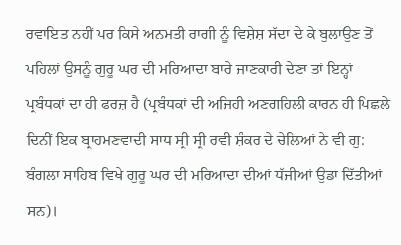ਰਵਾਇਤ ਨਹੀਂ ਪਰ ਕਿਸੇ ਅਨਮਤੀ ਰਾਗੀ ਨੂੰ ਵਿਸ਼ੇਸ਼ ਸੱਦਾ ਦੇ ਕੇ ਬੁਲਾਉਣ ਤੋਂ ਪਹਿਲਾਂ ਉਸਨੂੰ ਗੁਰੂ ਘਰ ਦੀ ਮਰਿਆਦਾ ਬਾਰੇ ਜਾਣਕਾਰੀ ਦੇਣਾ ਤਾਂ ਇਨ੍ਹਾਂ ਪ੍ਰਬੰਧਕਾਂ ਦਾ ਹੀ ਫਰਜ਼ ਹੈ (ਪ੍ਰਬੰਧਕਾਂ ਦੀ ਅਜਿਹੀ ਅਣਗਹਿਲੀ ਕਾਰਨ ਹੀ ਪਿਛਲੇ ਦਿਨੀਂ ਇਕ ਬ੍ਰਾਹਮਣਵਾਦੀ ਸਾਧ ਸ੍ਰੀ ਸ੍ਰੀ ਰਵੀ ਸ਼ੰਕਰ ਦੇ ਚੇਲਿਆਂ ਨੇ ਵੀ ਗੁ: ਬੰਗਲਾ ਸਾਹਿਬ ਵਿਖੇ ਗੁਰੂ ਘਰ ਦੀ ਮਰਿਆਦਾ ਦੀਆਂ ਧੱਜੀਆਂ ਉਡਾ ਦਿੱਤੀਆਂ ਸਨ)।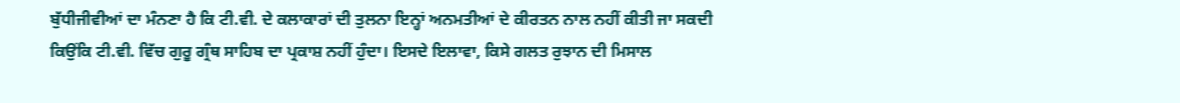ਬੁੱਧੀਜੀਵੀਆਂ ਦਾ ਮੰਨਣਾ ਹੈ ਕਿ ਟੀ.ਵੀ. ਦੇ ਕਲਾਕਾਰਾਂ ਦੀ ਤੁਲਨਾ ਇਨ੍ਹਾਂ ਅਨਮਤੀਆਂ ਦੇ ਕੀਰਤਨ ਨਾਲ ਨਹੀਂ ਕੀਤੀ ਜਾ ਸਕਦੀ ਕਿਉਂਕਿ ਟੀ.ਵੀ. ਵਿੱਚ ਗੁਰੂ ਗ੍ਰੰਥ ਸਾਹਿਬ ਦਾ ਪ੍ਰਕਾਸ਼ ਨਹੀਂ ਹੁੰਦਾ। ਇਸਦੇ ਇਲਾਵਾ, ਕਿਸੇ ਗਲਤ ਰੁਝਾਨ ਦੀ ਮਿਸਾਲ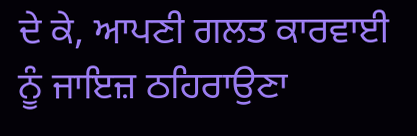ਦੇ ਕੇ, ਆਪਣੀ ਗਲਤ ਕਾਰਵਾਈ ਨੂੰ ਜਾਇਜ਼ ਠਹਿਰਾਉਣਾ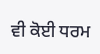ਵੀ ਕੋਈ ਧਰਮ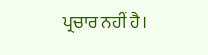ਪ੍ਰਚਾਰ ਨਹੀਂ ਹੈ।